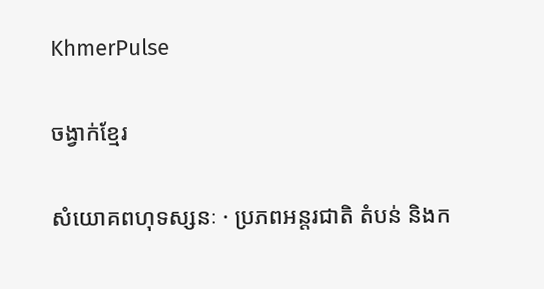KhmerPulse

ចង្វាក់ខ្មែរ

សំយោគពហុទស្សនៈ · ប្រភពអន្តរជាតិ តំបន់ និងក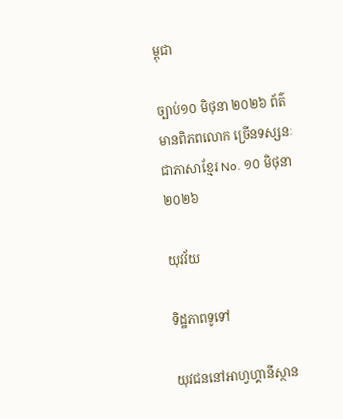ម្ពុជា

ច្បាប់១០ មិថុនា ២០២៦ ព័ត៌មានពិភពលោក ច្រើនទស្សនៈ ជាភាសាខ្មែរ No. ១០ មិថុនា ២០២៦

យុវវ័យ

ទិដ្ឋភាពទូទៅ

យុវជននៅអាហ្វហ្គានីស្ថាន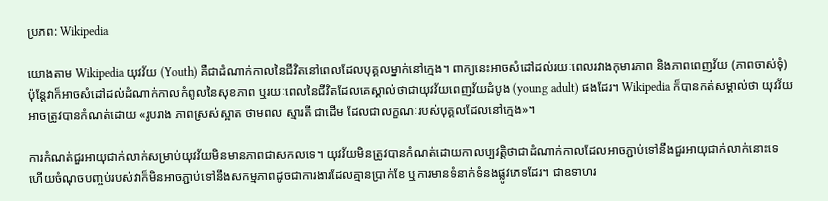ប្រភព: Wikipedia

យោងតាម Wikipedia យុវវ័យ (Youth) គឺជាដំណាក់កាលនៃជីវិតនៅពេលដែលបុគ្គលម្នាក់នៅក្មេង។ ពាក្យនេះអាចសំដៅដល់រយៈពេលរវាងកុមារភាព និងភាពពេញវ័យ (ភាពចាស់ទុំ) ប៉ុន្តែវាក៏អាចសំដៅដល់ដំណាក់កាលកំពូលនៃសុខភាព ឬរយៈពេលនៃជីវិតដែលគេស្គាល់ថាជាយុវវ័យពេញវ័យដំបូង (young adult) ផងដែរ។ Wikipedia ក៏បានកត់សម្គាល់ថា យុវវ័យអាចត្រូវបានកំណត់ដោយ «រូបរាង ភាពស្រស់ស្អាត ថាមពល ស្មារតី ជាដើម ដែលជាលក្ខណៈរបស់បុគ្គលដែលនៅក្មេង»។

ការកំណត់ជួរអាយុជាក់លាក់សម្រាប់យុវវ័យមិនមានភាពជាសកលទេ។ យុវវ័យមិនត្រូវបានកំណត់ដោយកាលប្បវត្តិថាជាដំណាក់កាលដែលអាចភ្ជាប់ទៅនឹងជួរអាយុជាក់លាក់នោះទេ ហើយចំណុចបញ្ចប់របស់វាក៏មិនអាចភ្ជាប់ទៅនឹងសកម្មភាពដូចជាការងារដែលគ្មានប្រាក់ខែ ឬការមានទំនាក់ទំនងផ្លូវភេទដែរ។ ជាឧទាហរ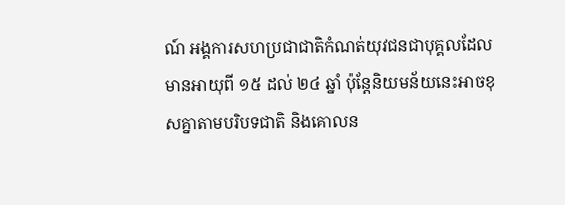ណ៍ អង្គការសហប្រជាជាតិកំណត់យុវជនជាបុគ្គលដែលមានអាយុពី ១៥ ដល់ ២៤ ឆ្នាំ ប៉ុន្តែនិយមន័យនេះអាចខុសគ្នាតាមបរិបទជាតិ និងគោលន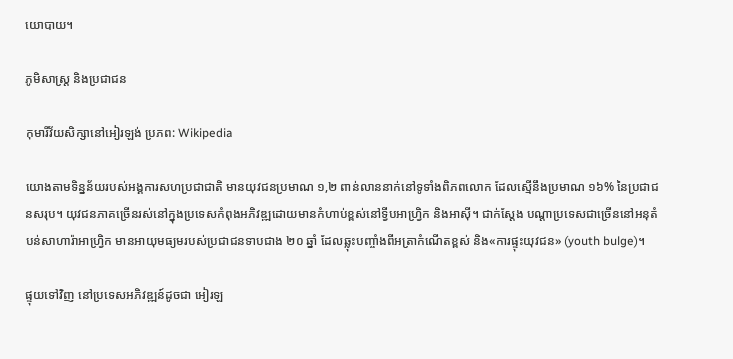យោបាយ។

ភូមិសាស្ត្រ និងប្រជាជន

កុមារីវ័យសិក្សានៅអៀរឡង់ ប្រភព: Wikipedia

យោងតាមទិន្នន័យរបស់អង្គការសហប្រជាជាតិ មានយុវជនប្រមាណ ១,២ ពាន់លាននាក់នៅទូទាំងពិភពលោក ដែលស្មើនឹងប្រមាណ ១៦% នៃប្រជាជនសរុប។ យុវជនភាគច្រើនរស់នៅក្នុងប្រទេសកំពុងអភិវឌ្ឍដោយមានកំហាប់ខ្ពស់នៅទ្វីបអាហ្វ្រិក និងអាស៊ី។ ជាក់ស្តែង បណ្តាប្រទេសជាច្រើននៅអនុតំបន់សាហារ៉ាអាហ្វ្រិក មានអាយុមធ្យមរបស់ប្រជាជនទាបជាង ២០ ឆ្នាំ ដែលឆ្លុះបញ្ចាំងពីអត្រាកំណើតខ្ពស់ និង«ការផ្ទុះយុវជន» (youth bulge)។

ផ្ទុយទៅវិញ នៅប្រទេសអភិវឌ្ឍន៍ដូចជា អៀរឡ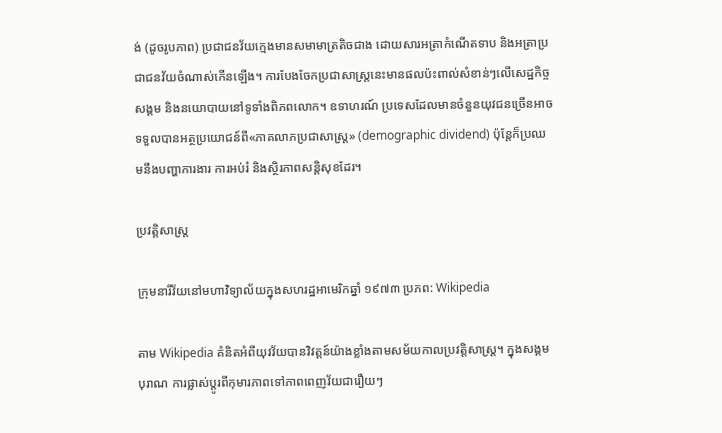ង់ (ដូចរូបភាព) ប្រជាជនវ័យក្មេងមានសមាមាត្រតិចជាង ដោយសារអត្រាកំណើតទាប និងអត្រាប្រជាជនវ័យចំណាស់កើនឡើង។ ការបែងចែកប្រជាសាស្ត្រនេះមានផលប៉ះពាល់សំខាន់ៗលើសេដ្ឋកិច្ច សង្គម និងនយោបាយនៅទូទាំងពិភពលោក។ ឧទាហរណ៍ ប្រទេសដែលមានចំនួនយុវជនច្រើនអាចទទួលបានអត្ថប្រយោជន៍ពី«ភាគលាភប្រជាសាស្ត្រ» (demographic dividend) ប៉ុន្តែក៏ប្រឈមនឹងបញ្ហាការងារ ការអប់រំ និងស្ថិរភាពសន្តិសុខដែរ។

ប្រវត្តិសាស្ត្រ

ក្រុមនារីវ័យនៅមហាវិទ្យាល័យក្នុងសហរដ្ឋអាមេរិកឆ្នាំ ១៩៧៣ ប្រភព: Wikipedia

តាម Wikipedia គំនិតអំពីយុវវ័យបានវិវត្តន៍យ៉ាងខ្លាំងតាមសម័យកាលប្រវត្តិសាស្ត្រ។ ក្នុងសង្គមបុរាណ ការផ្លាស់ប្តូរពីកុមារភាពទៅភាពពេញវ័យជារឿយៗ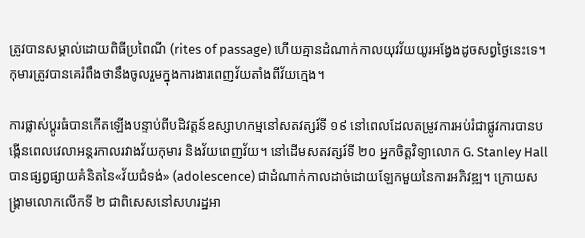ត្រូវបានសម្គាល់ដោយពិធីប្រពៃណី (rites of passage) ហើយគ្មានដំណាក់កាលយុវវ័យយូរអង្វែងដូចសព្វថ្ងៃនេះទេ។ កុមារត្រូវបានគេរំពឹងថានឹងចូលរួមក្នុងការងារពេញវ័យតាំងពីវ័យក្មេង។

ការផ្លាស់ប្តូរធំបានកើតឡើងបន្ទាប់ពីបដិវត្តន៍ឧស្សាហកម្មនៅសតវត្សរ៍ទី ១៩ នៅពេលដែលតម្រូវការអប់រំជាផ្លូវការបានបង្កើនពេលវេលាអន្តរកាលរវាងវ័យកុមារ និងវ័យពេញវ័យ។ នៅដើមសតវត្សរ៍ទី ២០ អ្នកចិត្តវិទ្យាលោក G. Stanley Hall បានផ្សព្វផ្សាយគំនិតនៃ«វ័យជំទង់» (adolescence) ជាដំណាក់កាលដាច់ដោយឡែកមួយនៃការអភិវឌ្ឍ។ ក្រោយសង្គ្រាមលោកលើកទី ២ ជាពិសេសនៅសហរដ្ឋអា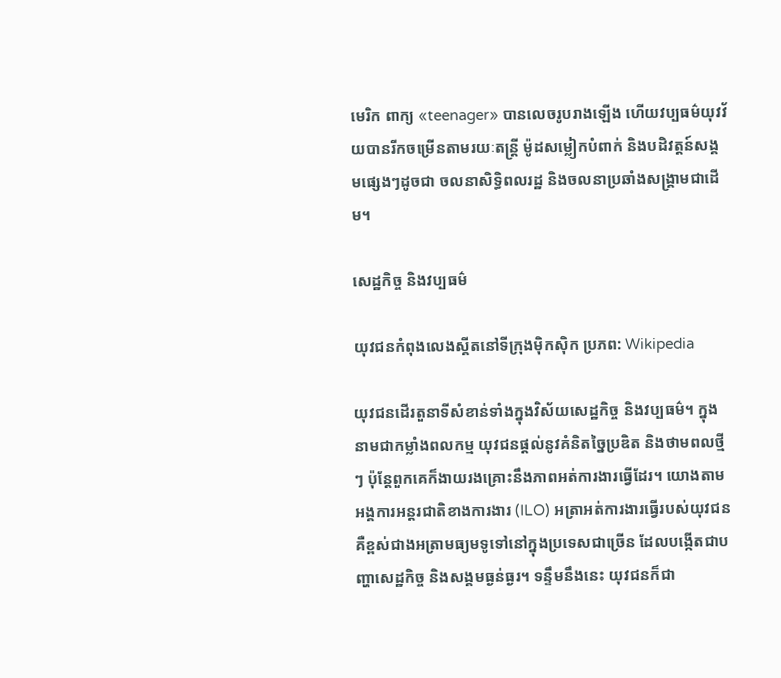មេរិក ពាក្យ «teenager» បានលេចរូបរាងឡើង ហើយវប្បធម៌យុវវ័យបានរីកចម្រើនតាមរយៈតន្ត្រី ម៉ូដសម្លៀកបំពាក់ និងបដិវត្តន៍សង្គមផ្សេងៗដូចជា ចលនាសិទ្ធិពលរដ្ឋ និងចលនាប្រឆាំងសង្គ្រាមជាដើម។

សេដ្ឋកិច្ច និងវប្បធម៌

យុវជនកំពុងលេងស្គីតនៅទីក្រុងម៉ិកស៊ិក ប្រភព: Wikipedia

យុវជនដើរតួនាទីសំខាន់ទាំងក្នុងវិស័យសេដ្ឋកិច្ច និងវប្បធម៌។ ក្នុងនាមជាកម្លាំងពលកម្ម យុវជនផ្តល់នូវគំនិតច្នៃប្រឌិត និងថាមពលថ្មីៗ ប៉ុន្តែពួកគេក៏ងាយរងគ្រោះនឹងភាពអត់ការងារធ្វើដែរ។ យោងតាមអង្គការអន្តរជាតិខាងការងារ (ILO) អត្រាអត់ការងារធ្វើរបស់យុវជនគឺខ្ពស់ជាងអត្រាមធ្យមទូទៅនៅក្នុងប្រទេសជាច្រើន ដែលបង្កើតជាបញ្ហាសេដ្ឋកិច្ច និងសង្គមធ្ងន់ធ្ងរ។ ទន្ទឹមនឹងនេះ យុវជនក៏ជា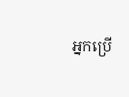អ្នកប្រើ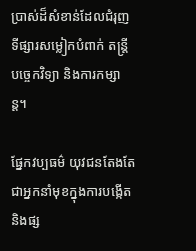ប្រាស់ដ៏សំខាន់ដែលជំរុញទីផ្សារសម្លៀកបំពាក់ តន្ត្រី បច្ចេកវិទ្យា និងការកម្សាន្ត។

ផ្នែកវប្បធម៌ យុវជនតែងតែជាអ្នកនាំមុខក្នុងការបង្កើត និងផ្ស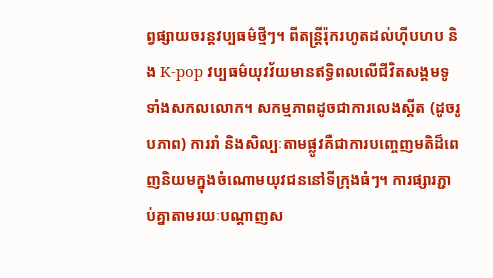ព្វផ្សាយចរន្តវប្បធម៌ថ្មីៗ។ ពីតន្ត្រីរ៉ុករហូតដល់ហ៊ីបហប និង K-pop វប្បធម៌យុវវ័យមានឥទ្ធិពលលើជីវិតសង្គមទូទាំងសកលលោក។ សកម្មភាពដូចជាការលេងស្គីត (ដូចរូបភាព) ការរាំ និងសិល្បៈតាមផ្លូវគឺជាការបញ្ចេញមតិដ៏ពេញនិយមក្នុងចំណោមយុវជននៅទីក្រុងធំៗ។ ការផ្សារភ្ជាប់គ្នាតាមរយៈបណ្តាញស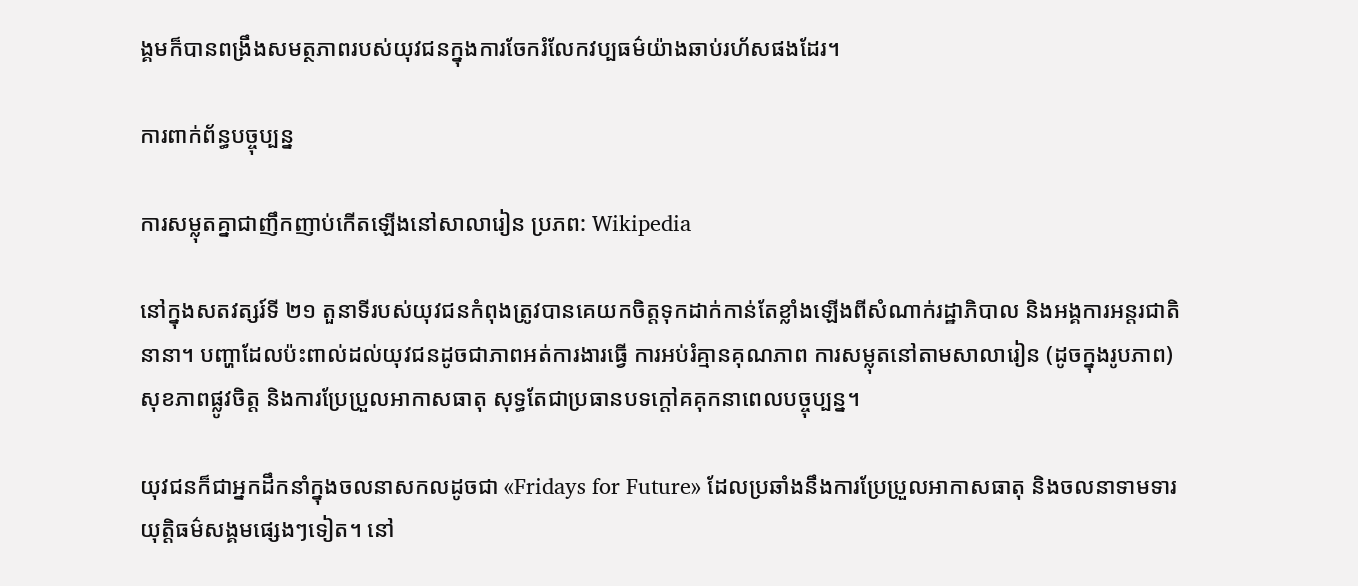ង្គមក៏បានពង្រឹងសមត្ថភាពរបស់យុវជនក្នុងការចែករំលែកវប្បធម៌យ៉ាងឆាប់រហ័សផងដែរ។

ការពាក់ព័ន្ធបច្ចុប្បន្ន

ការសម្លុតគ្នាជាញឹកញាប់កើតឡើងនៅសាលារៀន ប្រភព: Wikipedia

នៅក្នុងសតវត្សរ៍ទី ២១ តួនាទីរបស់យុវជនកំពុងត្រូវបានគេយកចិត្តទុកដាក់កាន់តែខ្លាំងឡើងពីសំណាក់រដ្ឋាភិបាល និងអង្គការអន្តរជាតិនានា។ បញ្ហាដែលប៉ះពាល់ដល់យុវជនដូចជាភាពអត់ការងារធ្វើ ការអប់រំគ្មានគុណភាព ការសម្លុតនៅតាមសាលារៀន (ដូចក្នុងរូបភាព) សុខភាពផ្លូវចិត្ត និងការប្រែប្រួលអាកាសធាតុ សុទ្ធតែជាប្រធានបទក្តៅគគុកនាពេលបច្ចុប្បន្ន។

យុវជនក៏ជាអ្នកដឹកនាំក្នុងចលនាសកលដូចជា «Fridays for Future» ដែលប្រឆាំងនឹងការប្រែប្រួលអាកាសធាតុ និងចលនាទាមទារយុត្តិធម៌សង្គមផ្សេងៗទៀត។ នៅ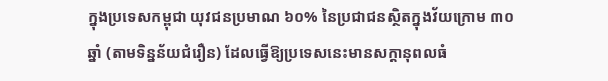ក្នុងប្រទេសកម្ពុជា យុវជនប្រមាណ ៦០% នៃប្រជាជនស្ថិតក្នុងវ័យក្រោម ៣០ ឆ្នាំ (តាមទិន្នន័យជំរឿន) ដែលធ្វើឱ្យប្រទេសនេះមានសក្ដានុពលធំ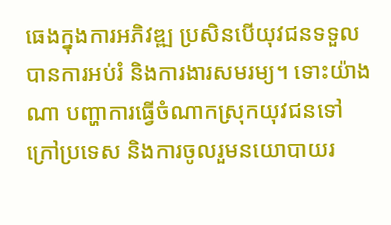ធេងក្នុងការអភិវឌ្ឍ ប្រសិនបើយុវជនទទួលបានការអប់រំ និងការងារសមរម្យ។ ទោះយ៉ាងណា បញ្ហាការធ្វើចំណាកស្រុកយុវជនទៅក្រៅប្រទេស និងការចូលរួមនយោបាយរ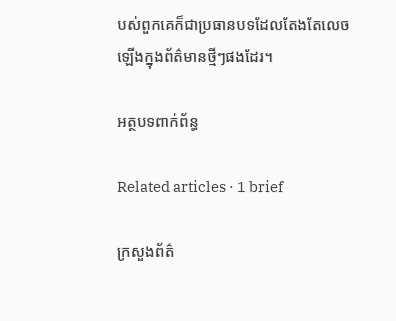បស់ពួកគេក៏ជាប្រធានបទដែលតែងតែលេចឡើងក្នុងព័ត៌មានថ្មីៗផងដែរ។

អត្ថបទពាក់ព័ន្ធ

Related articles · 1 brief

ក្រសួងព័ត៌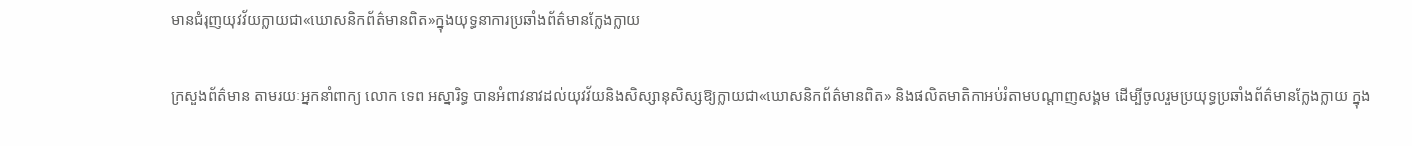មានជំរុញយុវវ័យក្លាយជា«ឃោសនិកព័ត៌មានពិត»ក្នុងយុទ្ធនាការប្រឆាំងព័ត៌មានក្លែងក្លាយ

ក្រសួងព័ត៌មាន តាមរយៈអ្នកនាំពាក្យ លោក ទេព អស្នារិទ្ធ បានអំពាវនាវដល់យុវវ័យនិងសិស្សានុសិស្សឱ្យក្លាយជា«ឃោសនិកព័ត៌មានពិត» និងផលិតមាតិកាអប់រំតាមបណ្តាញសង្គម ដើម្បីចូលរួមប្រយុទ្ធប្រឆាំងព័ត៌មានក្លែងក្លាយ ក្នុង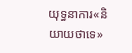យុទ្ធនាការ«និយាយថាទេ»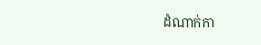ដំណាក់កា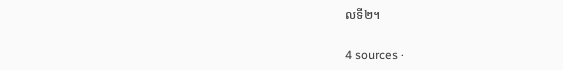លទី២។

4 sources ·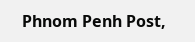Phnom Penh Post,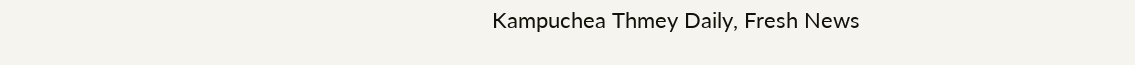Kampuchea Thmey Daily, Fresh News